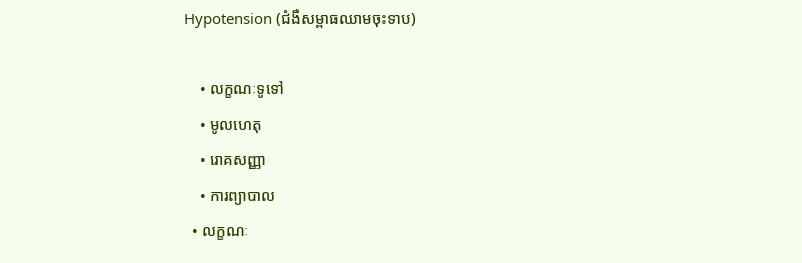Hypotension (ជំងឺសម្ពាធឈាមចុះទាប)

    • លក្ខណៈទូទៅ
    • មូលហេតុ
    • រោគសញ្ញា
    • ការព្យាបាល
  • លក្ខណៈ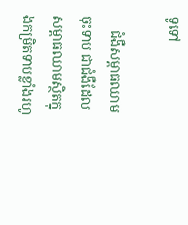ទូទៅ

    ជំងឺសម្ពាធឈាមចុះទាប ជាជំងឺដែលសម្ពាធឈាមស្ថិតក្នុងកម្រិតទាបខ្លាំងរហូ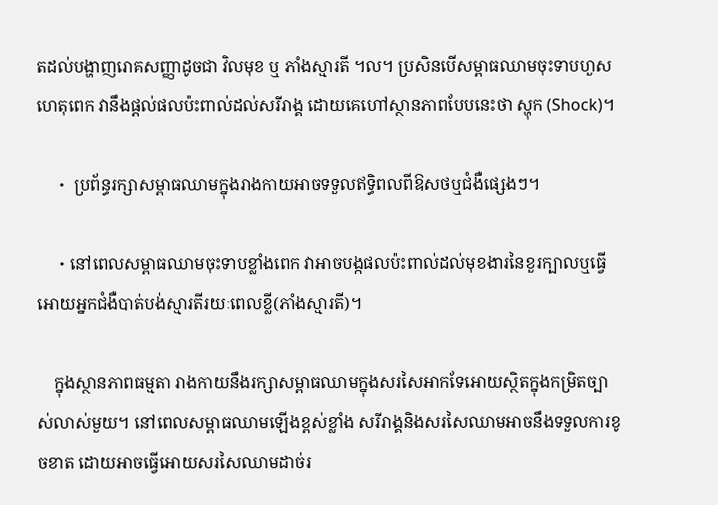តដល់បង្ហាញរោគសញ្ញាដូចជា វិលមុខ ឬ ភាំងស្មារតី ។ល។ ប្រសិនបើសម្ពាធឈាមចុះទាបហួសហេតុពេក វានឹងផ្ដល់ផលប៉ះពាល់ដល់សរីរាង្គ ដោយគេហៅស្ថានភាពបែបនេះថា ស្ហុក (Shock)។

    ・ ប្រព័ន្ធរក្សាសម្ពាធឈាមក្នុងរាងកាយអាចទទួលឥទ្ធិពលពីឱសថឬជំងឺផ្សេងៗ។

    ・នៅពេលសម្ពាធឈាមចុះទាបខ្លាំងពេក វាអាចបង្កផលប៉ះពាល់ដល់មុខងារនៃខួរក្បាលឬធ្វើអោយអ្នកជំងឺបាត់បង់ស្មារតីរយៈពេលខ្លី(ភាំងស្មារតី)។

    ក្នុងស្ថានភាពធម្មតា រាងកាយនឹងរក្សាសម្ពាធឈាមក្នុងសរសៃអាកទែអោយស្ថិតក្នុងកម្រិតច្បាស់លាស់មួយ។ នៅពេលសម្ពាធឈាមឡើងខ្ពស់ខ្លាំង សរីរាង្គនិងសរសៃឈាមអាចនឹងទទួលការខូចខាត ដោយអាចធ្វើអោយសរសៃឈាមដាច់រ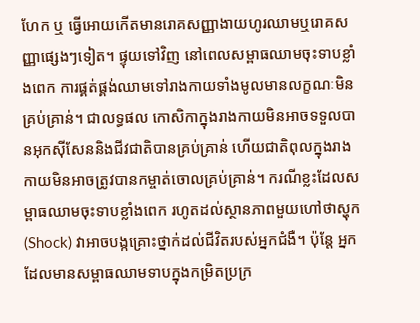ហែក ឬ ធ្វើអោយកើតមានរោគសញ្ញាងាយហូរឈាមឬរោគសញ្ញាផ្សេងៗទៀត។ ផ្ទុយទៅវិញ នៅពេលសម្ពាធឈាមចុះទាបខ្លាំងពេក ការផ្គត់ផ្គង់ឈាមទៅរាងកាយទាំងមូលមានលក្ខណៈមិនគ្រប់គ្រាន់។ ជាលទ្ធផល កោសិកាក្នុងរាងកាយមិនអាចទទួលបានអុកស៊ីសែននិងជីវជាតិបានគ្រប់គ្រាន់ ហើយជាតិពុលក្នុងរាងកាយមិនអាចត្រូវបានកម្ចាត់ចោលគ្រប់គ្រាន់។ ករណីខ្លះដែលសម្ពាធឈាមចុះទាបខ្លាំងពេក រហូតដល់ស្ថានភាពមួយហៅថាស្ហុក (Shock) វាអាចបង្កគ្រោះថ្នាក់ដល់ជីវិតរបស់អ្នកជំងឺ។ ប៉ុន្តែ អ្នកដែលមានសម្ពាធឈាមទាបក្នុងកម្រិតប្រក្រ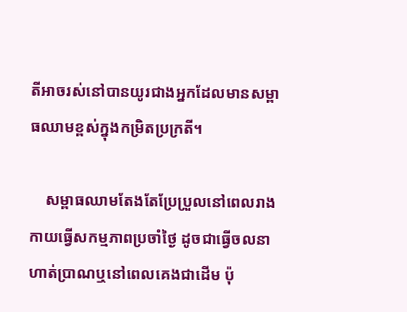តីអាចរស់នៅបានយូរជាងអ្នកដែលមានសម្ពាធឈាមខ្ពស់ក្នុងកម្រិតប្រក្រតី។

    សម្ពាធឈាមតែងតែប្រែប្រួលនៅពេលរាងកាយធ្វើសកម្មភាពប្រចាំថ្ងៃ ដូចជាធ្វើចលនា ហាត់ប្រាណឬនៅពេលគេងជាដើម ប៉ុ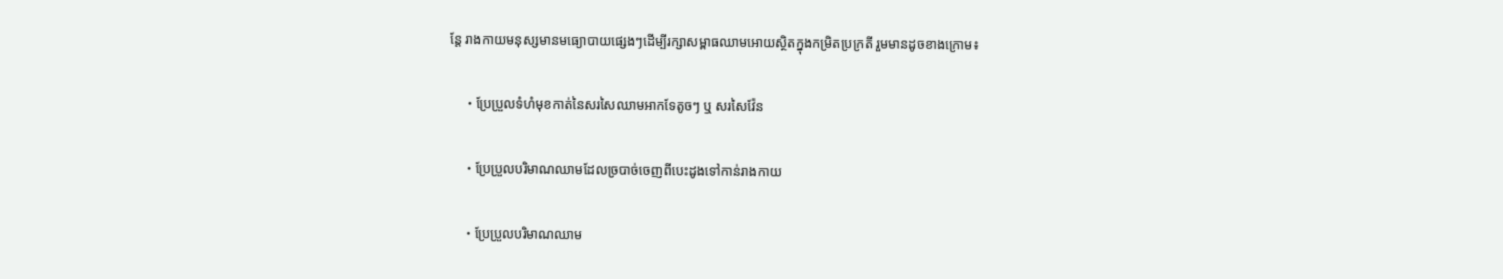ន្តែ រាងកាយមនុស្សមានមធ្យោបាយផ្សេងៗដើម្បីរក្សាសម្ពាធឈាមអោយស្ថិតក្នុងកម្រិតប្រក្រតី រួមមានដូចខាងក្រោម៖

    ・ប្រែប្រួលទំហំមុខកាត់នៃសរសៃឈាមអាកទែតូចៗ ឬ សរសៃវ៉ែន

    ・ប្រែប្រួលបរិមាណឈាមដែលច្របាច់ចេញពីបេះដូងទៅកាន់រាងកាយ

    ・ប្រែប្រួលបរិមាណឈាម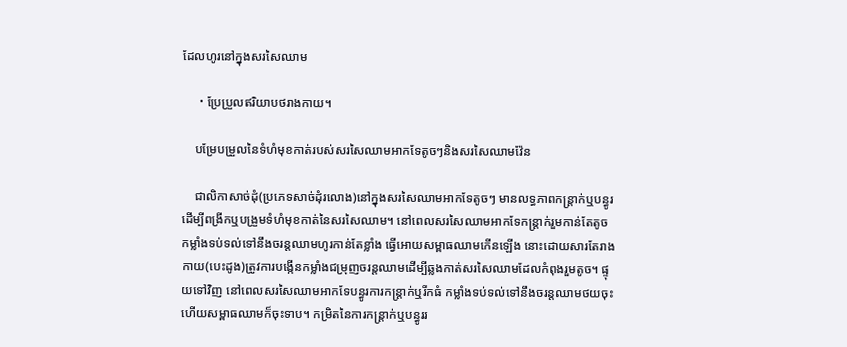ដែលហូរនៅក្នុងសរសៃឈាម

    ・ប្រែប្រួលឥរិយាបថរាងកាយ។

    បម្រែបម្រួលនៃទំហំមុខកាត់របស់សរសៃឈាមអាកទែតូចៗនិងសរសៃឈាមវ៉ែន

    ជាលិកាសាច់ដុំ(ប្រភេទសាច់ដុំរលោង)នៅក្នុងសរសៃឈាមអាកទែតូចៗ មានលទ្ធភាពកន្ត្រាក់ឬបន្ធូរដើម្បីពង្រីកឬបង្រួមទំហំមុខកាត់នៃសរសៃឈាម។ នៅពេលសរសៃឈាមអាកទែកន្ត្រាក់រួមកាន់តែតូច កម្លាំងទប់ទល់ទៅនឹងចរន្តឈាមហូរកាន់តែខ្លាំង ធ្វើអោយសម្ពាធឈាមកើនឡើង នោះដោយសារតែរាងកាយ(បេះដូង)ត្រូវការបង្កើនកម្លាំងជម្រុញចរន្តឈាមដើម្បីឆ្លងកាត់សរសៃឈាមដែលកំពុងរួមតូច។ ផ្ទុយទៅវិញ នៅពេលសរសៃឈាមអាកទែបន្ធូរការកន្ត្រាក់ឬរីកធំ កម្លាំងទប់ទល់ទៅនឹងចរន្តឈាមថយចុះ ហើយសម្ពាធឈាមក៏ចុះទាប។ កម្រិតនៃការកន្ត្រាក់ឬបន្ធូររ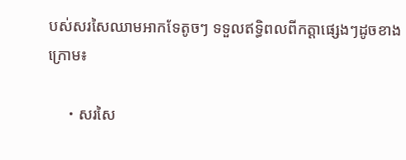បស់សរសៃឈាមអាកទែតូចៗ ទទួលឥទ្ធិពលពីកត្តាផ្សេងៗដូចខាងក្រោម៖

    ・សរសៃ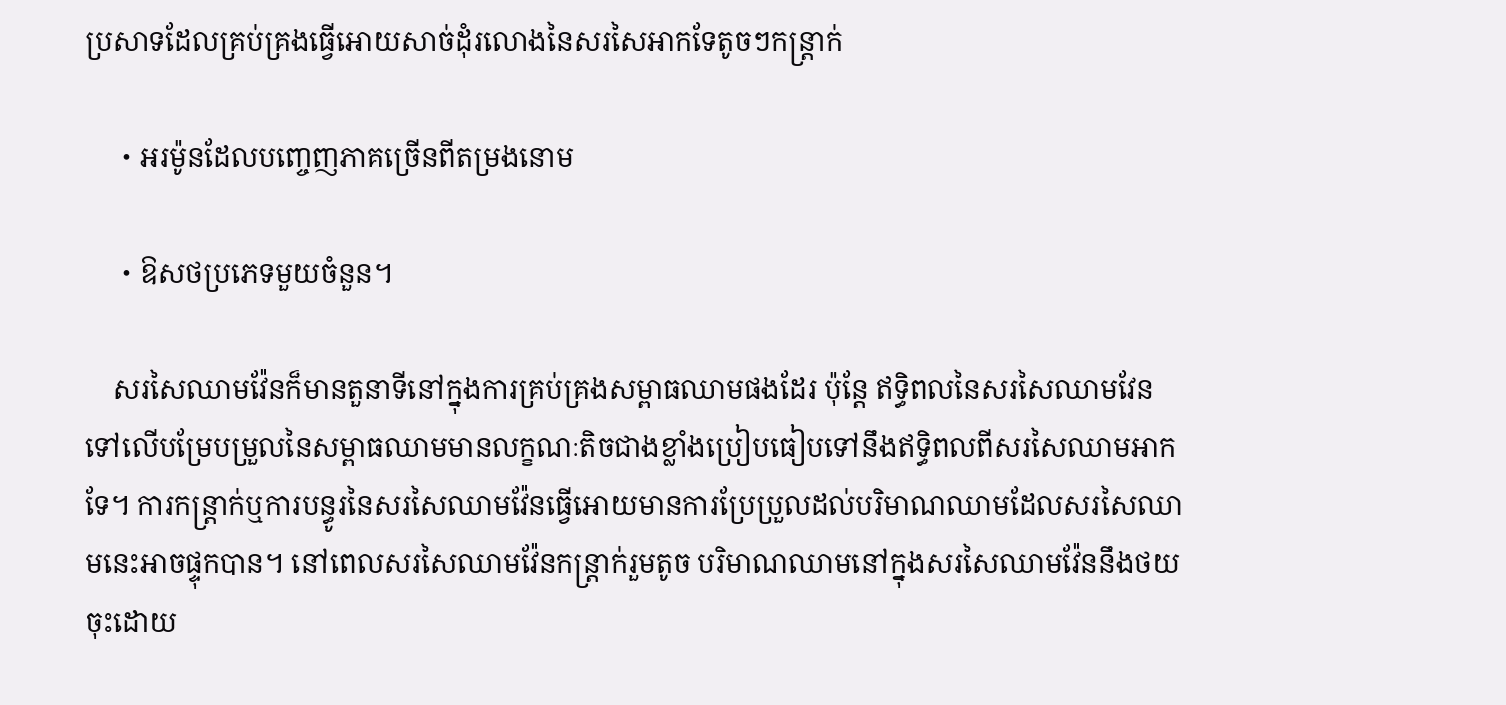ប្រសាទដែលគ្រប់គ្រងធ្វើអោយសាច់ដុំរលោងនៃសរសៃអាកទែតូចៗកន្ត្រាក់

    ・អរម៉ូនដែលបញ្ចេញភាគច្រើនពីតម្រងនោម

    ・ឱសថប្រភេទមួយចំនួន។

    សរសៃឈាមវ៉ែនក៏មានតួនាទីនៅក្នុងការគ្រប់គ្រងសម្ពាធឈាមផងដែរ ប៉ុន្តែ ឥទ្ធិពលនៃសរសៃឈាមវែនទៅលើបម្រែបម្រួលនៃសម្ពាធឈាមមានលក្ខណៈតិចជាងខ្លាំងប្រៀបធៀបទៅនឹងឥទ្ធិពលពីសរសៃឈាមអាកទែ។ ការកន្ត្រាក់ឬការបន្ធូរនៃសរសៃឈាមវ៉ែនធ្វើអោយមានការប្រែប្រួលដល់បរិមាណឈាមដែលសរសៃឈាមនេះអាចផ្ទុកបាន។ នៅពេលសរសៃឈាមវ៉ែនកន្ត្រាក់រួមតូច បរិមាណឈាមនៅក្នុងសរសៃឈាមវ៉ែននឹងថយចុះដោយ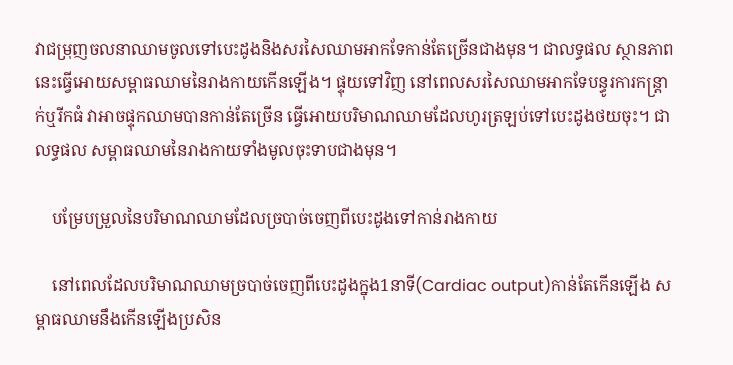វាជម្រុញចលនាឈាមចូលទៅបេះដូងនិងសរសៃឈាមអាកទែកាន់តែច្រើនជាងមុន។ ជាលទ្ធផល ស្ថានភាពនេះធ្វើអោយសម្ពាធឈាមនៃរាងកាយកើនឡើង។ ផ្ទុយទៅវិញ នៅពេលសរសៃឈាមអាកទែបន្ធូរការកន្ត្រាក់ឬរីកធំ វាអាចផ្ទុកឈាមបានកាន់តែច្រើន ធ្វើអោយបរិមាណឈាមដែលហូរត្រឡប់ទៅបេះដូងថយចុះ។ ជាលទ្ធផល សម្ពាធឈាមនៃរាងកាយទាំងមូលចុះទាបជាងមុន។

    បម្រែបម្រួលនៃបរិមាណឈាមដែលច្របាច់ចេញពីបេះដូងទៅកាន់រាងកាយ

    នៅពេលដែលបរិមាណឈាមច្របាច់ចេញពីបេះដូងក្នុង1នាទី(Cardiac output)កាន់តែកើនឡើង សម្ពាធឈាមនឹងកើនឡើងប្រសិន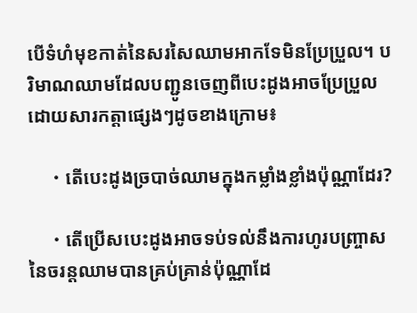បើទំហំមុខកាត់នៃសរសៃឈាមអាកទែមិនប្រែប្រួល។ បរិមាណឈាមដែលបញ្ជូនចេញពីបេះដូងអាចប្រែប្រួលដោយសារកត្តាផ្សេងៗដូចខាងក្រោម៖

    ・តើបេះដូងច្របាច់ឈាមក្នុងកម្លាំងខ្លាំងប៉ុណ្ណាដែរ?

    ・តើប្រើសបេះដូងអាចទប់ទល់នឹងការហូរបញ្ច្រាសនៃចរន្តឈាមបានគ្រប់គ្រាន់ប៉ុណ្ណាដែ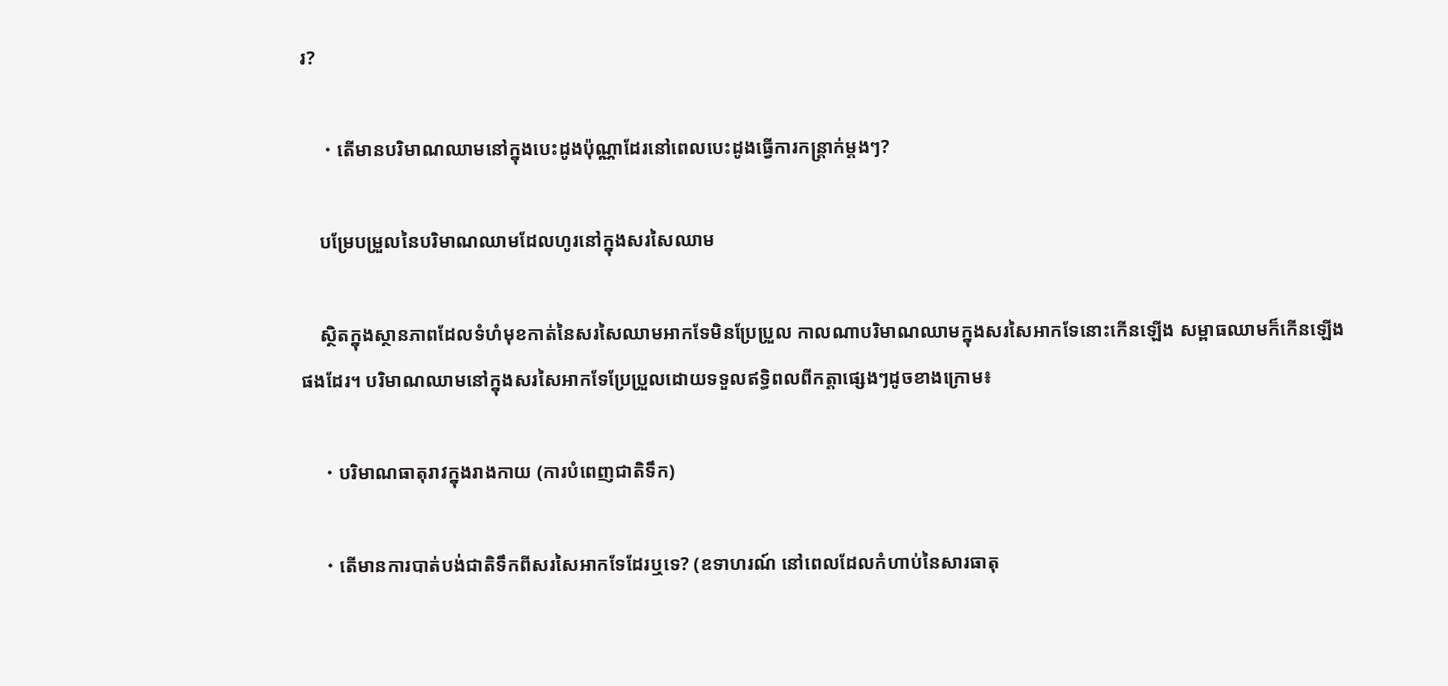រ?

    ・តើមានបរិមាណឈាមនៅក្នុងបេះដូងប៉ុណ្ណាដែរនៅពេលបេះដូងធ្វើការកន្ត្រាក់ម្ដងៗ?

    បម្រែបម្រួលនៃបរិមាណឈាមដែលហូរនៅក្នុងសរសៃឈាម

    ស្ថិតក្នុងស្ថានភាពដែលទំហំមុខកាត់នៃសរសៃឈាមអាកទែមិនប្រែប្រួល កាលណាបរិមាណឈាមក្នុងសរសៃអាកទែនោះកើនឡើង សម្ពាធឈាមក៏កើនឡើងផងដែរ។ បរិមាណឈាមនៅក្នុងសរសៃអាកទែប្រែប្រួលដោយទទួលឥទ្ធិពលពីកត្តាផ្សេងៗដូចខាងក្រោម៖

    ・បរិមាណធាតុរាវក្នុងរាងកាយ (ការបំពេញជាតិទឹក)

    ・តើមានការបាត់បង់ជាតិទឹកពីសរសៃអាកទែដែរឬទេ? (ឧទាហរណ៍ នៅពេលដែលកំហាប់នៃសារធាតុ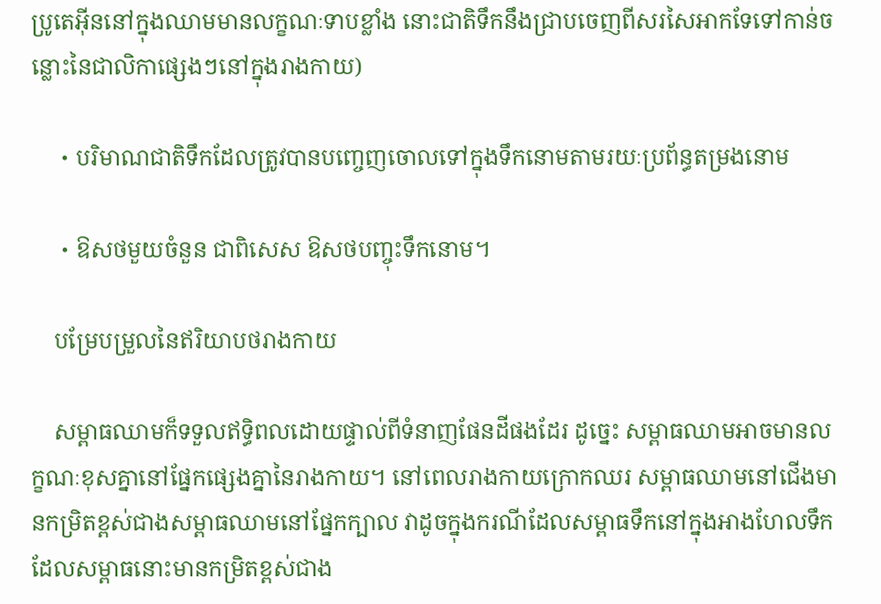ប្រូតេអ៊ីននៅក្នុងឈាមមានលក្ខណៈទាបខ្លាំង នោះជាតិទឹកនឹងជ្រាបចេញពីសរសៃអាកទែទៅកាន់ចន្លោះនៃជាលិកាផ្សេងៗនៅក្នុងរាងកាយ)

    ・បរិមាណជាតិទឹកដែលត្រូវបានបញ្ចេញចោលទៅក្នុងទឹកនោមតាមរយៈប្រព័ន្ធតម្រងនោម

    ・ឱសថមួយចំនួន ជាពិសេស ឱសថបញ្ចុះទឹកនោម។

    បម្រែបម្រួលនៃឥរិយាបថរាងកាយ

    សម្ពាធឈាមក៏ទទួលឥទ្ធិពលដោយផ្ទាល់ពីទំនាញផែនដីផងដែរ ដូច្នេះ សម្ពាធឈាមអាចមានលក្ខណៈខុសគ្នានៅផ្នែកផ្សេងគ្នានៃរាងកាយ។ នៅពេលរាងកាយក្រោកឈរ សម្ពាធឈាមនៅជើងមានកម្រិតខ្ពស់ជាងសម្ពាធឈាមនៅផ្នែកក្បាល វាដូចក្នុងករណីដែលសម្ពាធទឹកនៅក្នុងអាងហែលទឹកដែលសម្ពាធនោះមានកម្រិតខ្ពស់ជាង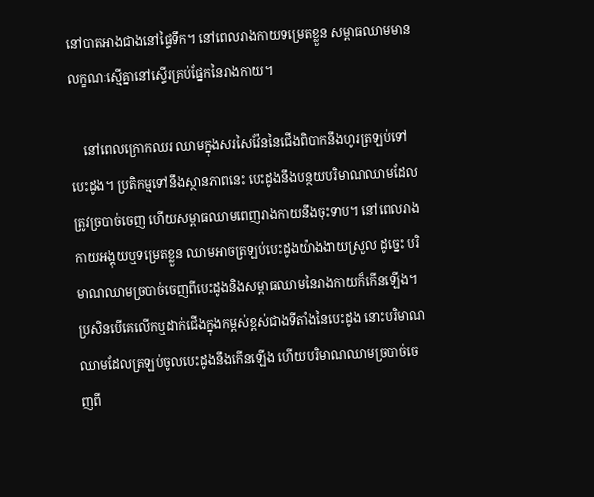នៅបាតអាងជាងនៅផ្ទៃទឹក។ នៅពេលរាងកាយទម្រេតខ្លួន សម្ពាធឈាមមានលក្ខណៈស្មើគ្នានៅស្ទើរគ្រប់ផ្នែកនៃរាងកាយ។

    នៅពេលក្រោកឈរ ឈាមក្នុងសរសៃវ៉ែននៃជើងពិបាកនឹងហូរត្រឡប់ទៅបេះដូង។ ប្រតិកម្មទៅនឹងស្ថានភាពនេះ បេះដូងនឹងបន្ថយបរិមាណឈាមដែលត្រូវច្របាច់ចេញ ហើយសម្ពាធឈាមពេញរាងកាយនឹងចុះទាប។ នៅពេលរាងកាយអង្គុយឬទម្រេតខ្លួន ឈាមអាចត្រឡប់បេះដូងយ៉ាងងាយស្រួល ដូច្នេះ បរិមាណឈាមច្របាច់ចេញពីបេះដូងនិងសម្ពាធឈាមនៃរាងកាយក៏កើនឡើង។ ប្រសិនបើគេលើកឬដាក់ជើងក្នុងកម្ពស់ខ្ពស់ជាងទីតាំងនៃបេះដូង នោះបរិមាណឈាមដែលត្រឡប់ចូលបេះដូងនឹងកើនឡើង ហើយបរិមាណឈាមច្របាច់ចេញពី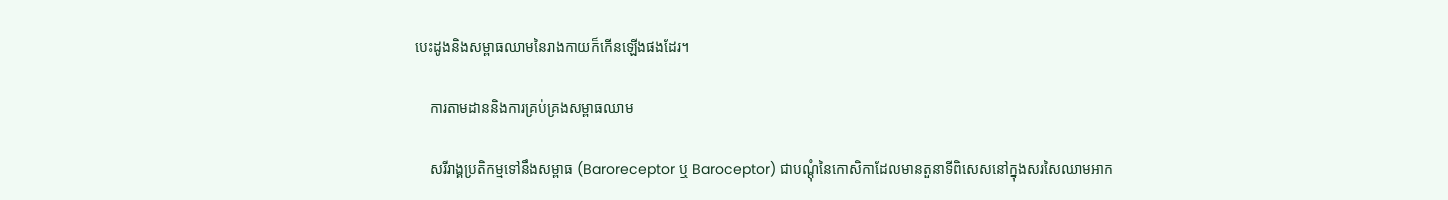បេះដូងនិងសម្ពាធឈាមនៃរាងកាយក៏កើនឡើងផងដែរ។

    ការតាមដាននិងការគ្រប់គ្រងសម្ពាធឈាម

    សរីរាង្គប្រតិកម្មទៅនឹងសម្ពាធ (Baroreceptor ឬ Baroceptor) ជាបណ្ដុំនៃកោសិកាដែលមានតួនាទីពិសេសនៅក្នុងសរសៃឈាមអាក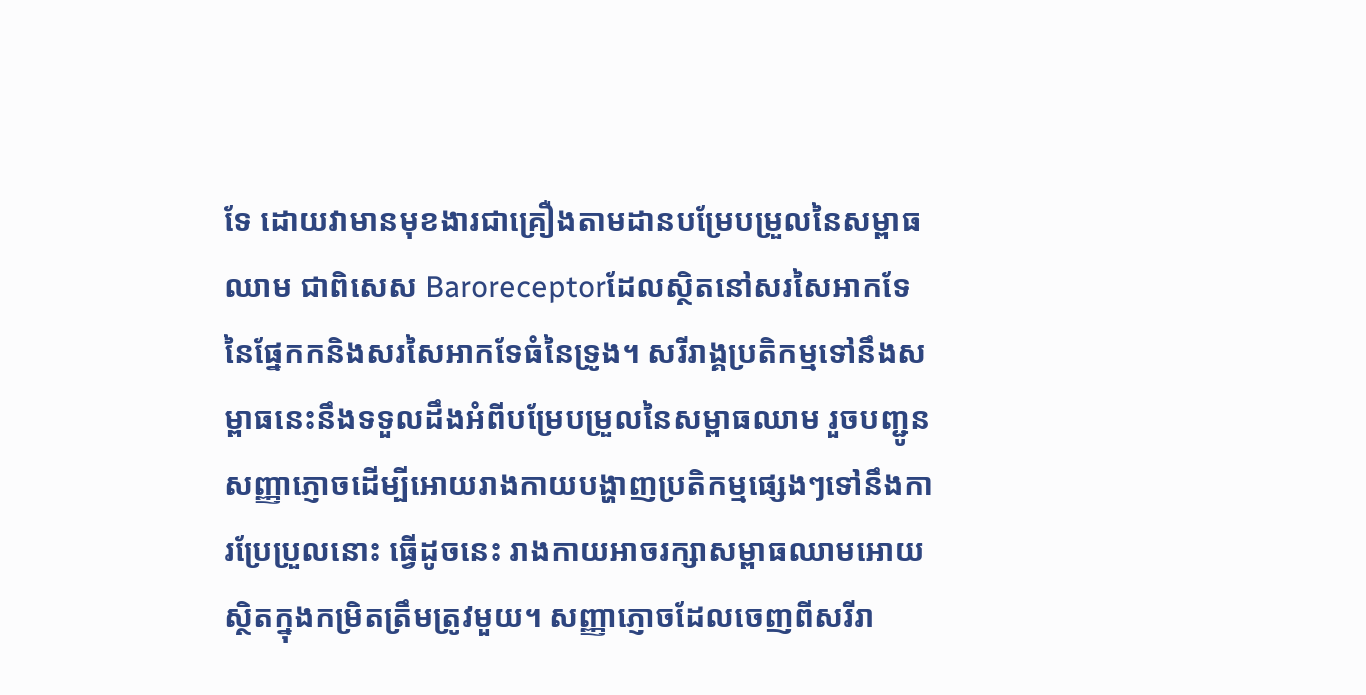ទែ ដោយវាមានមុខងារជាគ្រឿងតាមដានបម្រែបម្រួលនៃសម្ពាធឈាម ជាពិសេស Baroreceptorដែលស្ថិតនៅសរសៃអាកទែនៃផ្នែកកនិងសរសៃអាកទែធំនៃទ្រូង។ សរីរាង្គប្រតិកម្មទៅនឹងសម្ពាធនេះនឹងទទួលដឹងអំពីបម្រែបម្រួលនៃសម្ពាធឈាម រួចបញ្ជូនសញ្ញាភ្ញោចដើម្បីអោយរាងកាយបង្ហាញប្រតិកម្មផ្សេងៗទៅនឹងការប្រែប្រួលនោះ ធ្វើដូចនេះ រាងកាយអាចរក្សាសម្ពាធឈាមអោយស្ថិតក្នុងកម្រិតត្រឹមត្រូវមួយ។ សញ្ញាភ្ញោចដែលចេញពីសរីរា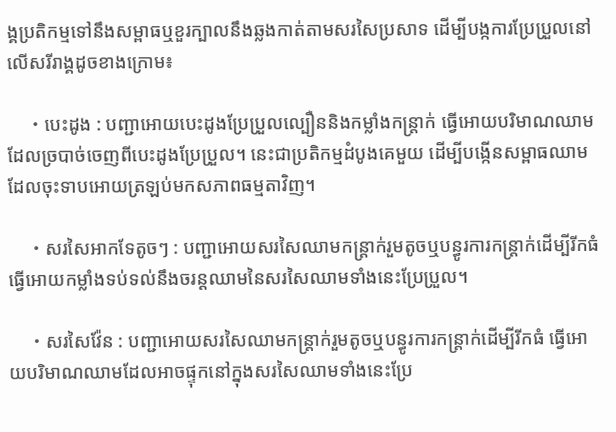ង្គប្រតិកម្មទៅនឹងសម្ពាធឬខួរក្បាលនឹងឆ្លងកាត់តាមសរសៃប្រសាទ ដើម្បីបង្កការប្រែប្រួលនៅលើសរីរាង្គដូចខាងក្រោម៖

    ・បេះដូង : បញ្ជាអោយបេះដូងប្រែប្រួលល្បឿននិងកម្លាំងកន្ត្រាក់ ធ្វើអោយបរិមាណឈាមដែលច្របាច់ចេញពីបេះដូងប្រែប្រួល។ នេះជាប្រតិកម្មដំបូងគេមួយ ដើម្បីបង្កើនសម្ពាធឈាមដែលចុះទាបអោយត្រឡប់មកសភាពធម្មតាវិញ។

    ・សរសៃអាកទែតូចៗ : បញ្ជាអោយសរសៃឈាមកន្ត្រាក់រួមតូចឬបន្ធូរការកន្ត្រាក់ដើម្បីរីកធំ ធ្វើអោយកម្លាំងទប់ទល់នឹងចរន្តឈាមនៃសរសៃឈាមទាំងនេះប្រែប្រួល។

    ・សរសៃវ៉ែន : បញ្ជាអោយសរសៃឈាមកន្ត្រាក់រួមតូចឬបន្ធូរការកន្ត្រាក់ដើម្បីរីកធំ ធ្វើអោយបរិមាណឈាមដែលអាចផ្ទុកនៅក្នុងសរសៃឈាមទាំងនេះប្រែ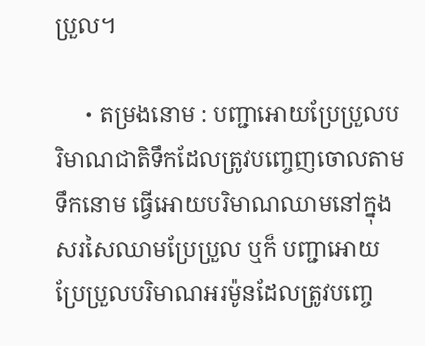ប្រួល។

    ・តម្រងនោម : បញ្ជាអោយប្រែប្រួលបរិមាណជាតិទឹកដែលត្រូវបញ្ចេញចោលតាមទឹកនោម ធ្វើអោយបរិមាណឈាមនៅក្នុងសរសៃឈាមប្រែប្រួល ឬក៏ បញ្ជាអោយប្រែប្រួលបរិមាណអរម៉ូនដែលត្រូវបញ្ចេ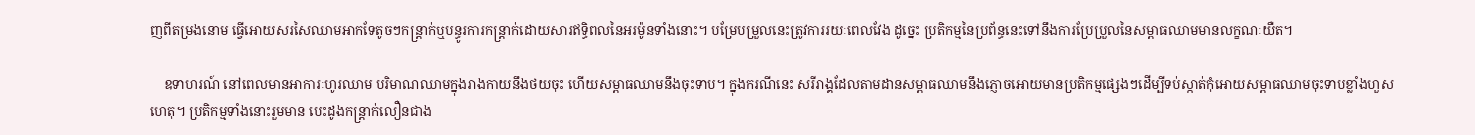ញពីតម្រងនោម ធ្វើអោយសរសៃឈាមអាកទែតូចៗកន្ត្រាក់ឬបន្ធូរការកន្ត្រាក់ដោយសារឥទ្ធិពលនៃអរម៉ូនទាំងនោះ។ បម្រែបម្រួលនេះត្រូវការរយៈពេលវែង ដូច្នេះ ប្រតិកម្មនៃប្រព័ន្ធនេះទៅនឹងការប្រែប្រួលនៃសម្ពាធឈាមមានលក្ខណៈយឺត។

    ឧទាហរណ៍ នៅពេលមានអាការៈហូរឈាម បរិមាណឈាមក្នុងរាងកាយនឹងថយចុះ ហើយសម្ពាធឈាមនឹងចុះទាប។ ក្នុងករណីនេះ សរីរាង្គដែលតាមដានសម្ពាធឈាមនឹងភ្ញោចអោយមានប្រតិកម្មផ្សេងៗដើម្បីទប់ស្កាត់កុំអោយសម្ពាធឈាមចុះទាបខ្លាំងហួសហេតុ។ ប្រតិកម្មទាំងនោះរួមមាន បេះដូងកន្ត្រាក់លឿនជាង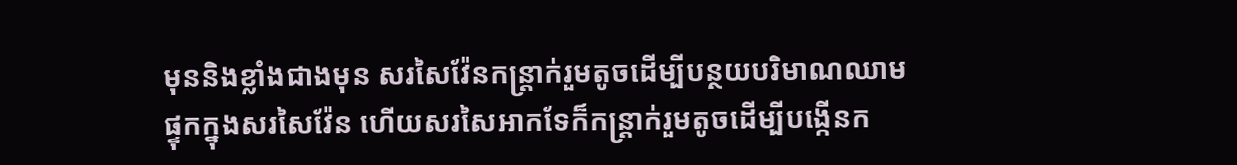មុននិងខ្លាំងជាងមុន សរសៃវ៉ែនកន្ត្រាក់រួមតូចដើម្បីបន្ថយបរិមាណឈាមផ្ទុកក្នុងសរសៃវ៉ែន ហើយសរសៃអាកទែក៏កន្ត្រាក់រួមតូចដើម្បីបង្កើនក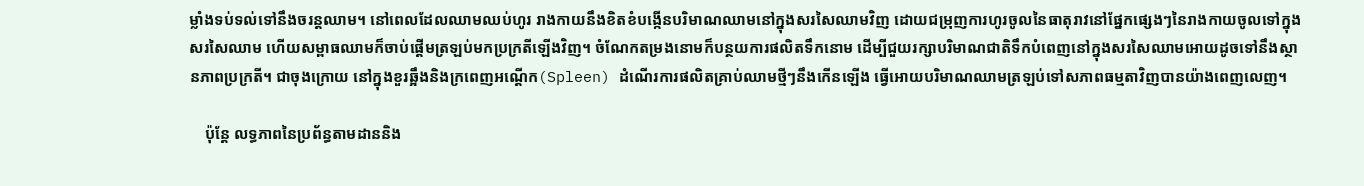ម្លាំងទប់ទល់ទៅនឹងចរន្តឈាម។ នៅពេលដែលឈាមឈប់ហូរ រាងកាយនឹងខិតខំបង្កើនបរិមាណឈាមនៅក្នុងសរសៃឈាមវិញ ដោយជម្រុញការហូរចូលនៃធាតុរាវនៅផ្នែកផ្សេងៗនៃរាងកាយចូលទៅក្នុងសរសៃឈាម ហើយសម្ពាធឈាមក៏ចាប់ផ្ដើមត្រឡប់មកប្រក្រតីឡើងវិញ។ ចំណែកតម្រងនោមក៏បន្ថយការផលិតទឹកនោម ដើម្បីជួយរក្សាបរិមាណជាតិទឹកបំពេញនៅក្នុងសរសៃឈាមអោយដូចទៅនឹងស្ថានភាពប្រក្រតី។ ជាចុងក្រោយ នៅក្នុងខួរឆ្អឹងនិងក្រពេញអណ្ដើក(Spleen) ដំណើរការផលិតគ្រាប់ឈាមថ្មីៗនឹងកើនឡើង ធ្វើអោយបរិមាណឈាមត្រឡប់ទៅសភាពធម្មតាវិញបានយ៉ាងពេញលេញ។

    ប៉ុន្តែ លទ្ធភាពនៃប្រព័ន្ធតាមដាននិង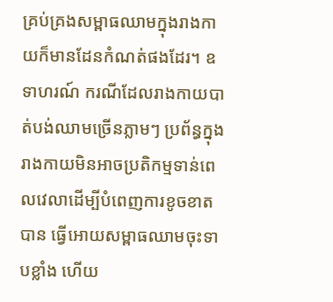គ្រប់គ្រងសម្ពាធឈាមក្នុងរាងកាយក៏មានដែនកំណត់ផងដែរ។ ឧទាហរណ៍ ករណីដែលរាងកាយបាត់បង់ឈាមច្រើនភ្លាមៗ ប្រព័ន្ធក្នុងរាងកាយមិនអាចប្រតិកម្មទាន់ពេលវេលាដើម្បីបំពេញការខូចខាតបាន ធ្វើអោយសម្ពាធឈាមចុះទាបខ្លាំង ហើយ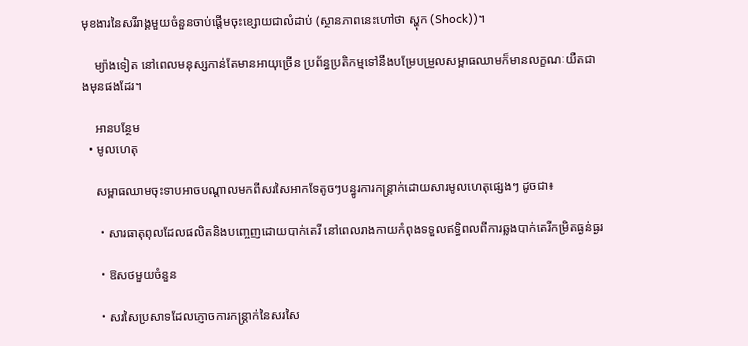មុខងារនៃសរីរាង្គមួយចំនួនចាប់ផ្ដើមចុះខ្សោយជាលំដាប់ (ស្ថានភាពនេះហៅថា ស្ហុក (Shock))។

    ម្យ៉ាងទៀត នៅពេលមនុស្សកាន់តែមានអាយុច្រើន ប្រព័ន្ធប្រតិកម្មទៅនឹងបម្រែបម្រួលសម្ពាធឈាមក៏មានលក្ខណៈយឺតជាងមុនផងដែរ។

    អានបន្ថែម
  • មូលហេតុ

    សម្ពាធឈាមចុះទាបអាចបណ្ដាលមកពីសរសៃអាកទែតូចៗបន្ធូរការកន្ត្រាក់ដោយសារមូលហេតុផ្សេងៗ ដូចជា៖

    ・សារធាតុពុលដែលផលិតនិងបញ្ចេញដោយបាក់តេរី នៅពេលរាងកាយកំពុងទទួលឥទ្ធិពលពីការឆ្លងបាក់តេរីកម្រិតធ្ងន់ធ្ងរ

    ・ឱសថមួយចំនួន

    ・សរសៃប្រសាទដែលភ្ញោចការកន្ត្រាក់នៃសរសៃ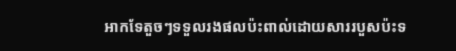អាកទែតួចៗទទួលរងផលប៉ះពាល់ដោយសាររបួសប៉ះទ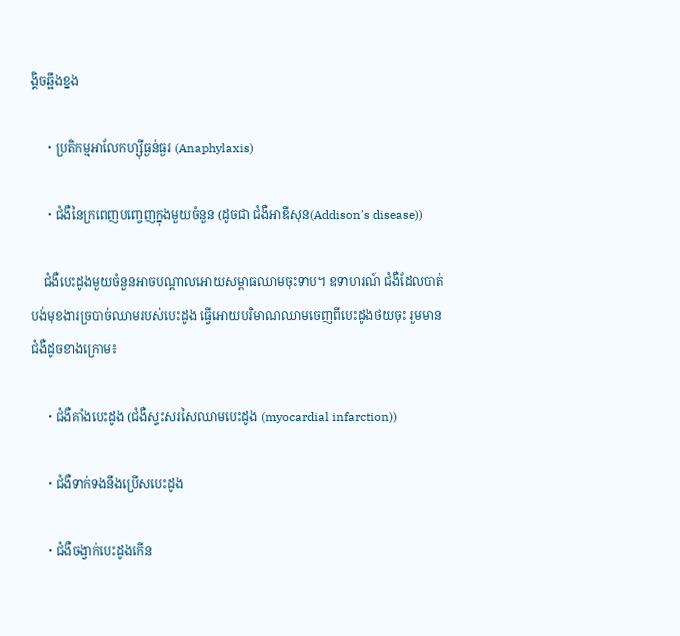ង្គិចឆ្អឹងខ្នង

    ・ប្រតិកម្មអាលែកហ្ស៊ីធ្ងន់ធ្ងរ (Anaphylaxis)

    ・ជំងឺនៃក្រពេញបញ្ចេញក្នុងមួយចំនួន (ដូចជា ជំងឺអាឌីសុន(Addison's disease))

    ជំងឺបេះដូងមួយចំនួនអាចបណ្ដាលអោយសម្ពាធឈាមចុះទាប។ ឧទាហរណ៍ ជំងឺដែលបាត់បង់មុខងារច្របាច់ឈាមរបស់បេះដូង ធ្វើអោយបរិមាណឈាមចេញពីបេះដូងថយចុះ រួមមានជំងឺដូចខាងក្រោម៖

    ・ជំងឺគាំងបេះដូង (ជំងឺស្ទះសរសៃឈាមបេះដូង (myocardial infarction))

    ・ជំងឺទាក់ទងនឹងប្រើសបេះដូង

    ・ជំងឺចង្វាក់បេះដូងកើន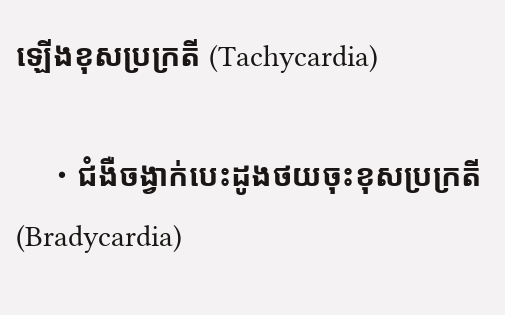ឡើងខុសប្រក្រតី (Tachycardia)

    ・ជំងឺចង្វាក់បេះដូងថយចុះខុសប្រក្រតី (Bradycardia)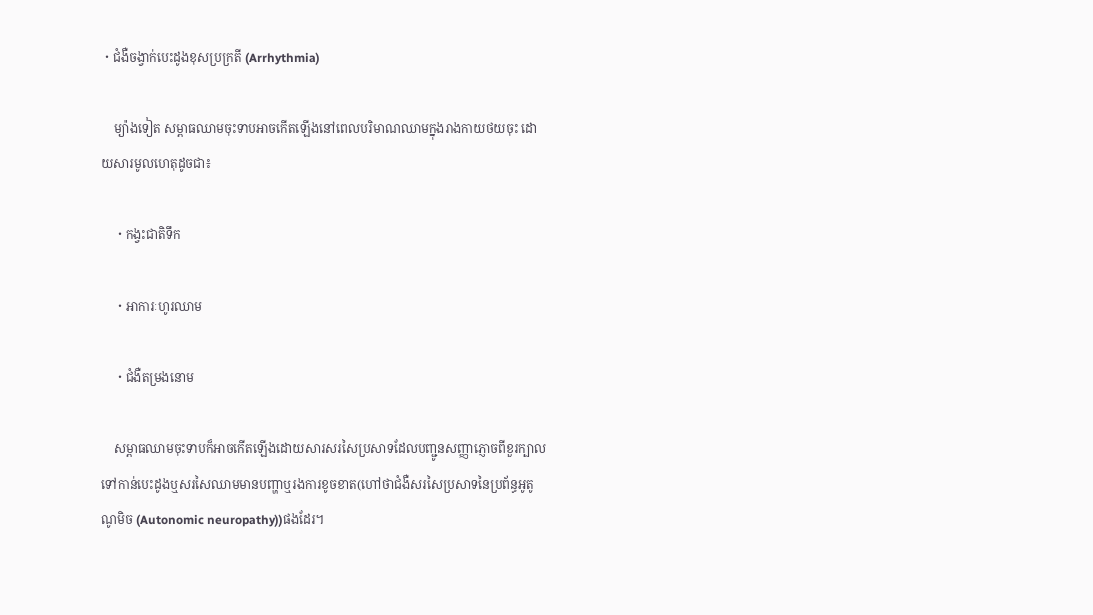・ជំងឺចង្វាក់បេះដូងខុសប្រក្រតី (Arrhythmia)

    ម្យ៉ាងទៀត សម្ពាធឈាមចុះទាបអាចកើតឡើងនៅពេលបរិមាណឈាមក្នុងរាងកាយថយចុះ ដោយសារមូលហេតុដូចជា៖

    ・កង្វះជាតិទឹក

    ・អាការៈហូរឈាម

    ・ជំងឺតម្រងនោម

    សម្ពាធឈាមចុះទាបក៏អាចកើតឡើងដោយសារសរសៃប្រសាទដែលបញ្ជូនសញ្ញាភ្ញោចពីខួរក្បាលទៅកាន់បេះដូងឬសរសៃឈាមមានបញ្ហាឬរងការខូចខាត(ហៅថាជំងឺសរសៃប្រសាទនៃប្រព័ន្ធអូតូណូមិច (Autonomic neuropathy))ផងដែរ។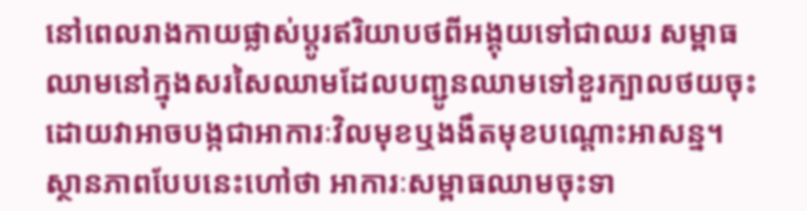នៅពេលរាងកាយផ្លាស់ប្ដូរឥរិយាបថពីអង្គុយទៅជាឈរ សម្ពាធឈាមនៅក្នុងសរសៃឈាមដែលបញ្ជូនឈាមទៅខួរក្បាលថយចុះ ដោយវាអាចបង្កជាអាការៈវិលមុខឬងងឹតមុខបណ្ដោះអាសន្ន។ ស្ថានភាពបែបនេះហៅថា អាការៈសម្ពាធឈាមចុះទា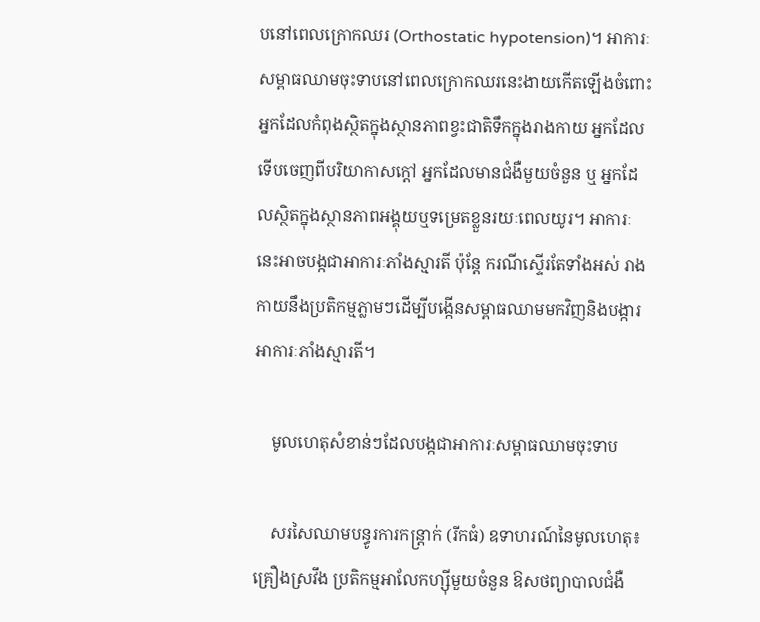បនៅពេលក្រោកឈរ (Orthostatic hypotension)។ អាការៈសម្ពាធឈាមចុះទាបនៅពេលក្រោកឈរនេះងាយកើតឡើងចំពោះអ្នកដែលកំពុងស្ថិតក្នុងស្ថានភាពខ្វះជាតិទឹកក្នុងរាងកាយ អ្នកដែលទើបចេញពីបរិយាកាសក្ដៅ អ្នកដែលមានជំងឺមួយចំនួន ឬ អ្នកដែលស្ថិតក្នុងស្ថានភាពអង្គុយឬទម្រេតខ្លួនរយៈពេលយូរ។ អាការៈនេះអាចបង្កជាអាការៈភាំងស្មារតី ប៉ុន្តែ ករណីស្ទើរតែទាំងអស់ រាងកាយនឹងប្រតិកម្មភ្លាមៗដើម្បីបង្កើនសម្ពាធឈាមមកវិញនិងបង្ការអាការៈភាំងស្មារតី។

    មូលហេតុសំខាន់ៗដែលបង្កជាអាការៈសម្ពាធឈាមចុះទាប

    សរសៃឈាមបន្ធូរការកន្ត្រាក់ (រីកធំ) ឧទាហរណ៍នៃមូលហេតុ៖ គ្រឿងស្រវឹង ប្រតិកម្មអាលែកហ្ស៊ីមួយចំនួន ឱសថព្យាបាលជំងឺ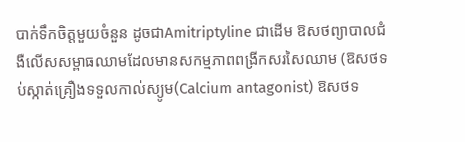បាក់ទឹកចិត្តមួយចំនួន ដូចជាAmitriptyline ជាដើម ឱសថព្យាបាលជំងឺលើសសម្ពាធឈាមដែលមានសកម្មភាពពង្រីកសរសៃឈាម (ឱសថទប់ស្កាត់គ្រឿងទទួលកាល់ស្យូម(Calcium antagonist) ឱសថទ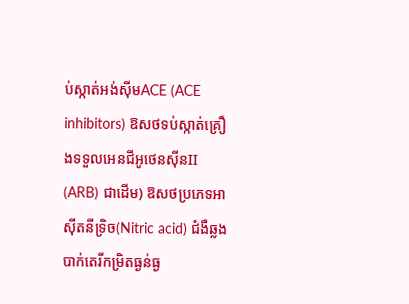ប់ស្កាត់អង់ស៊ីមACE (ACE inhibitors) ឱសថទប់ស្កាត់គ្រឿងទទួលអេនជីអូថេនស៊ីនII (ARB) ជាដើម) ឱសថប្រភេទអាស៊ីតនីទ្រិច(Nitric acid) ជំងឺឆ្លងបាក់តេរីកម្រិតធ្ងន់ធ្ង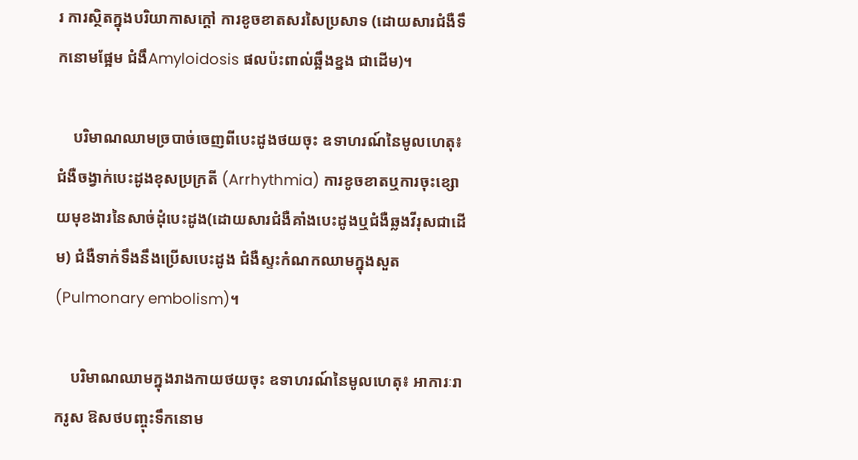រ ការស្ថិតក្នុងបរិយាកាសក្ដៅ ការខូចខាតសរសៃប្រសាទ (ដោយសារជំងឺទឹកនោមផ្អែម ជំងឹAmyloidosis ផលប៉ះពាល់ឆ្អឹងខ្នង ជាដើម)។

    បរិមាណឈាមច្របាច់ចេញពីបេះដូងថយចុះ ឧទាហរណ៍នៃមូលហេតុ៖ ជំងឺចង្វាក់បេះដូងខុសប្រក្រតី (Arrhythmia) ការខូចខាតឬការចុះខ្សោយមុខងារនៃសាច់ដុំបេះដូង(ដោយសារជំងឺគាំងបេះដូងឬជំងឺឆ្លងវីរុសជាដើម) ជំងឺទាក់ទឹងនឹងប្រើសបេះដូង ជំងឺស្ទះកំណកឈាមក្នុងសួត (Pulmonary embolism)។

    បរិមាណឈាមក្នុងរាងកាយថយចុះ ឧទាហរណ៍នៃមូលហេតុ៖ អាការៈរាករូស ឱសថបញ្ចុះទឹកនោម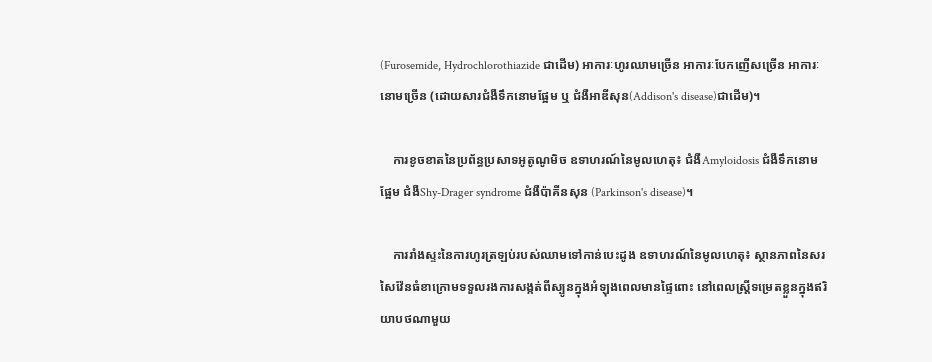(Furosemide, Hydrochlorothiazide ជាដើម) អាការៈហូរឈាមច្រើន អាការៈបែកញើសច្រើន អាការៈនោមច្រើន (ដោយសារជំងឺទឹកនោមផ្អែម ឬ ជំងឺអាឌីសុន(Addison's disease)ជាដើម)។

    ការខូចខាតនៃប្រព័ន្ធប្រសាទអូតូណូមិច ឧទាហរណ៍នៃមូលហេតុ៖ ជំងឺAmyloidosis ជំងឺទឹកនោមផ្អែម ជំងឺShy-Drager syndrome ជំងឺប៉ាគីនសុន (Parkinson's disease)។

    ការរាំងស្ទះនៃការហូរត្រឡប់របស់ឈាមទៅកាន់បេះដូង ឧទាហរណ៍នៃមូលហេតុ៖ ស្ថានភាពនៃសរសៃវ៉ែនធំខាក្រោមទទួលរងការសង្កត់ពីស្បូនក្នុងអំឡុងពេលមានផ្ទៃពោះ នៅពេលស្ត្រីទម្រេតខ្លួនក្នុងឥរិយាបថណាមួយ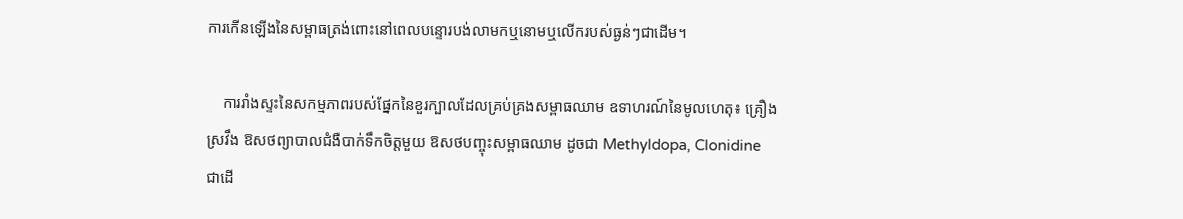ការកើនឡើងនៃសម្ពាធត្រង់ពោះនៅពេលបន្ទោរបង់លាមកឬនោមឬលើករបស់ធ្ងន់ៗជាដើម។

    ការរាំងស្ទះនៃសកម្មភាពរបស់ផ្នែកនៃខួរក្បាលដែលគ្រប់គ្រងសម្ពាធឈាម ឧទាហរណ៍នៃមូលហេតុ៖ គ្រឿងស្រវឹង ឱសថព្យាបាលជំងឺបាក់ទឹកចិត្តមួយ ឱសថបញ្ចុះសម្ពាធឈាម ដូចជា Methyldopa, Clonidine ជាដើ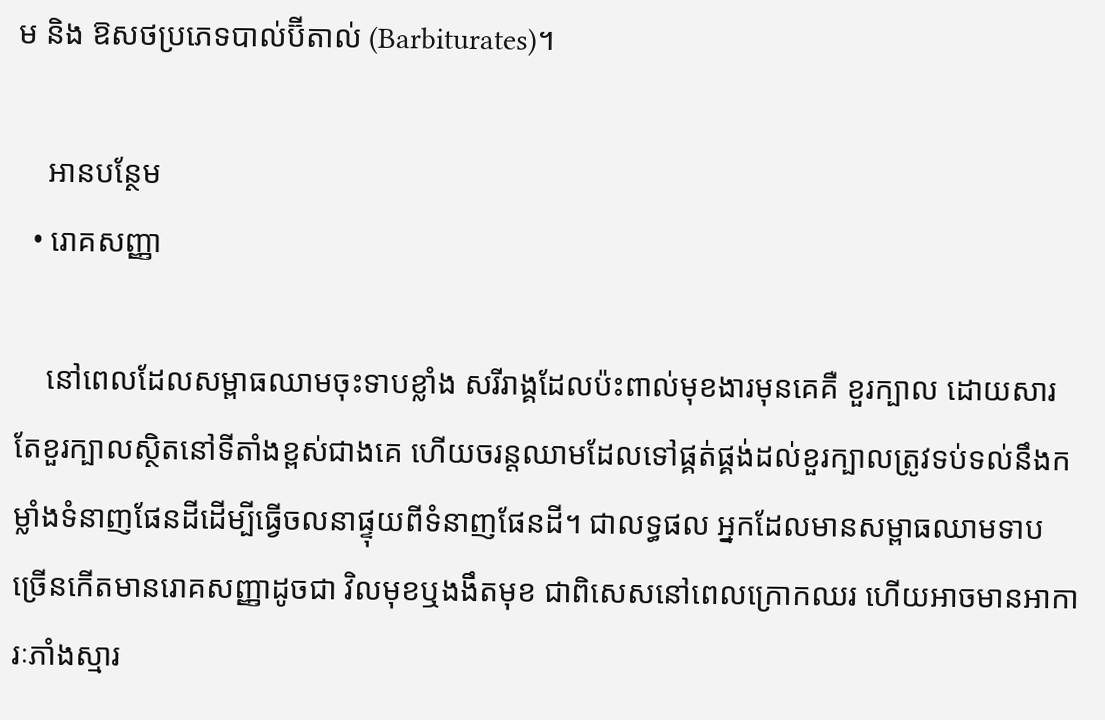ម និង ឱសថប្រភេទបាល់ប៊ីតាល់ (Barbiturates)។

    អានបន្ថែម
  • រោគសញ្ញា

    នៅពេលដែលសម្ពាធឈាមចុះទាបខ្លាំង សរីរាង្គដែលប៉ះពាល់មុខងារមុនគេគឺ ខួរក្បាល ដោយសារតែខួរក្បាលស្ថិតនៅទីតាំងខ្ពស់ជាងគេ ហើយចរន្តឈាមដែលទៅផ្គត់ផ្គង់ដល់ខួរក្បាលត្រូវទប់ទល់នឹងកម្លាំងទំនាញផែនដីដើម្បីធ្វើចលនាផ្ទុយពីទំនាញផែនដី។ ជាលទ្ធផល អ្នកដែលមានសម្ពាធឈាមទាប ច្រើនកើតមានរោគសញ្ញាដូចជា វិលមុខឬងងឹតមុខ ជាពិសេសនៅពេលក្រោកឈរ ហើយអាចមានអាការៈភាំងស្មារ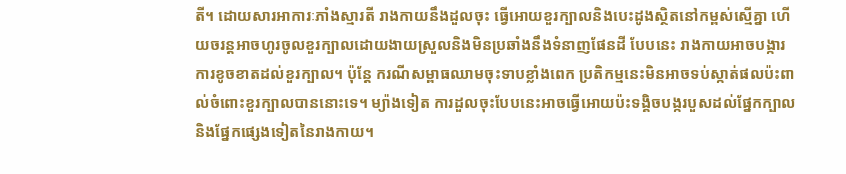តី។ ដោយសារអាការៈភាំងស្មារតី រាងកាយនឹងដួលចុះ ធ្វើអោយខួរក្បាលនិងបេះដូងស្ថិតនៅកម្ពស់ស្មើគ្នា ហើយចរន្តអាចហូរចូលខួរក្បាលដោយងាយស្រួលនិងមិនប្រឆាំងនឹងទំនាញផែនដី បែបនេះ រាងកាយអាចបង្ការការខូចខាតដល់ខួរក្បាល។ ប៉ុន្តែ ករណីសម្ពាធឈាមចុះទាបខ្លាំងពេក ប្រតិកម្មនេះមិនអាចទប់ស្កាត់ផលប៉ះពាល់ចំពោះខួរក្បាលបាននោះទេ។ ម្យ៉ាងទៀត ការដួលចុះបែបនេះអាចធ្វើអោយប៉ះទង្គិចបង្ករបួសដល់ផ្នែកក្បាលនិងផ្នែកផ្សេងទៀតនៃរាងកាយ។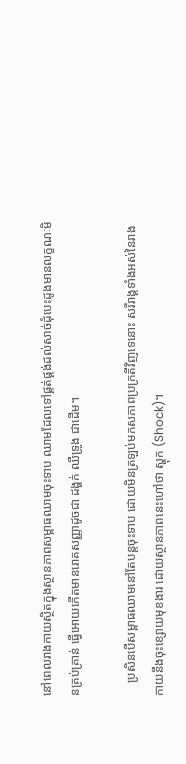នៅពេលរាងកាយស្ថិតក្នុងស្ថានភាពសម្ពាធឈាមចុះទាប ឈាមដែលទៅផ្គត់ផ្គង់ដល់សាច់ដុំបេះដូងមានលក្ខណៈមិនគ្រប់គ្រាន់ ធ្វើអោយកើតមានរោគសញ្ញាដូចជា ដង្ហក់ ឈឺទ្រូង ជាដើម។

    ប្រសិនបើសម្ពាធឈាមនៅតែបន្តចុះទាប ដោយមិនត្រឡប់មកសភាពប្រក្រតីវិញទេនោះ សរីរាង្គទាំងអស់នៃរាងកាយនឹងចុះខ្សោយមុខងារ ដោយស្ថានភាពនេះហៅថា ស្ហុក (Shock)។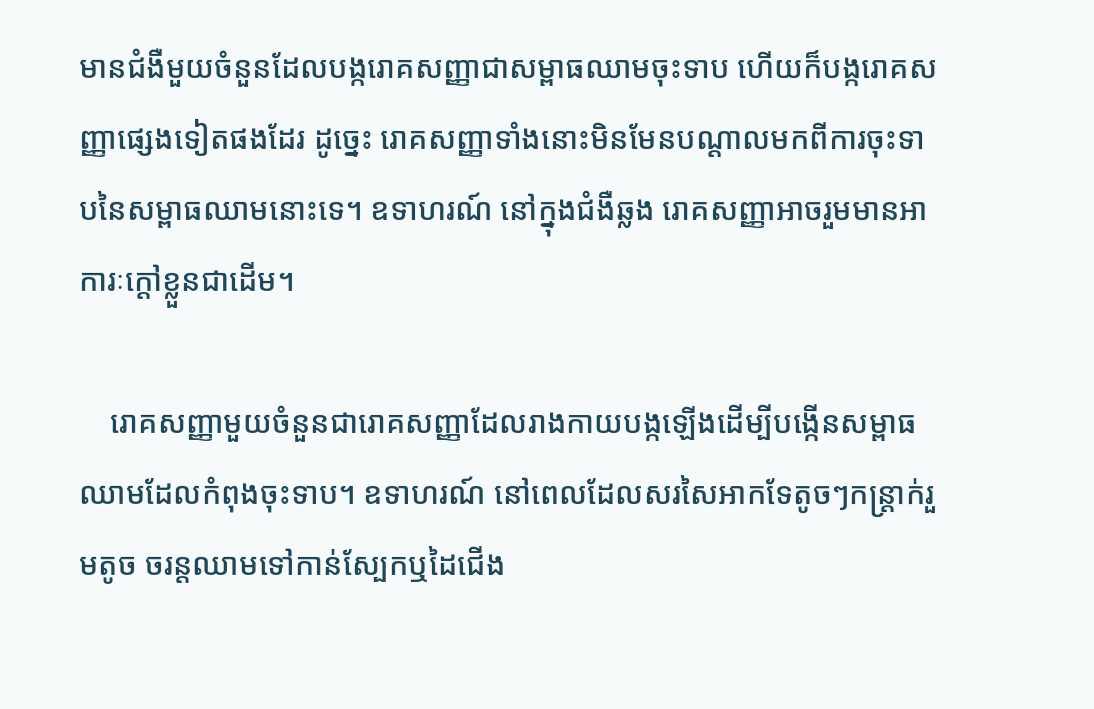មានជំងឺមួយចំនួនដែលបង្ករោគសញ្ញាជាសម្ពាធឈាមចុះទាប ហើយក៏បង្ករោគសញ្ញាផ្សេងទៀតផងដែរ ដូច្នេះ រោគសញ្ញាទាំងនោះមិនមែនបណ្ដាលមកពីការចុះទាបនៃសម្ពាធឈាមនោះទេ។ ឧទាហរណ៍ នៅក្នុងជំងឺឆ្លង រោគសញ្ញាអាចរួមមានអាការៈក្ដៅខ្លួនជាដើម។

    រោគសញ្ញាមួយចំនួនជារោគសញ្ញាដែលរាងកាយបង្កឡើងដើម្បីបង្កើនសម្ពាធឈាមដែលកំពុងចុះទាប។ ឧទាហរណ៍ នៅពេលដែលសរសៃអាកទែតូចៗកន្ត្រាក់រួមតូច ចរន្តឈាមទៅកាន់ស្បែកឬដៃជើង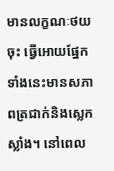មានលក្ខណៈថយចុះ ធ្វើអោយផ្នែកទាំងនេះមានសភាពត្រជាក់និងស្លេកស្លាំង។ នៅពេល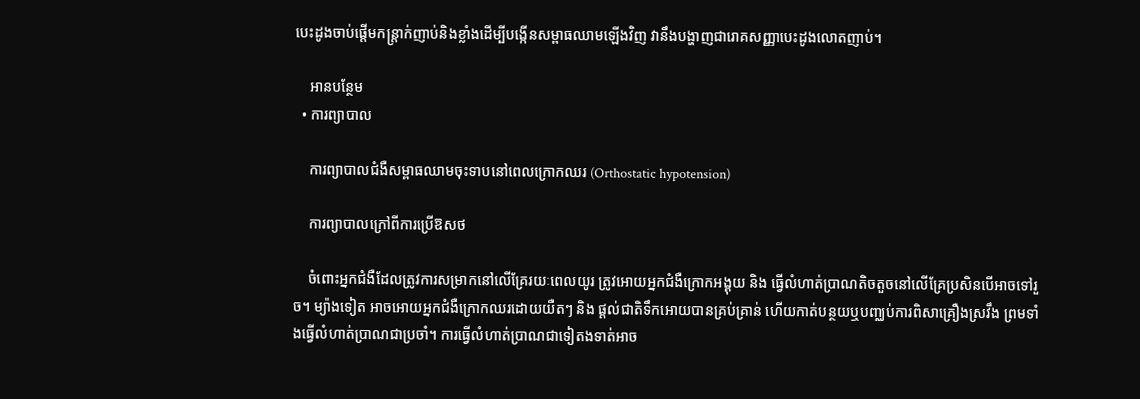បេះដូងចាប់ផ្ដើមកន្ត្រាក់ញាប់និងខ្លាំងដើម្បីបង្កើនសម្ពាធឈាមឡើងវិញ វានឹងបង្ហាញជារោគសញ្ញាបេះដូងលោតញាប់។

    អានបន្ថែម
  • ការព្យាបាល

    ការព្យាបាលជំងឺសម្ពាធឈាមចុះទាបនៅពេលក្រោកឈរ (Orthostatic hypotension)

    ការព្យាបាលក្រៅពីការប្រើឱសថ

    ចំពោះអ្នកជំងឺដែលត្រូវការសម្រាកនៅលើគ្រែរយៈពេលយូរ ត្រូវអោយអ្នកជំងឺក្រោកអង្គុយ និង ធ្វើលំហាត់ប្រាណតិចតួចនៅលើគ្រែប្រសិនបើអាចទៅរួច។ ម្យ៉ាងទៀត អាចអោយអ្នកជំងឺក្រោកឈរដោយយឺតៗ និង ផ្ដល់ជាតិទឹកអោយបានគ្រប់គ្រាន់ ហើយកាត់បន្ថយឬបញ្ឈប់ការពិសាគ្រឿងស្រវឹង ព្រមទាំងធ្វើលំហាត់ប្រាណជាប្រចាំ។ ការធ្វើលំហាត់ប្រាណជាទៀតងទាត់អាច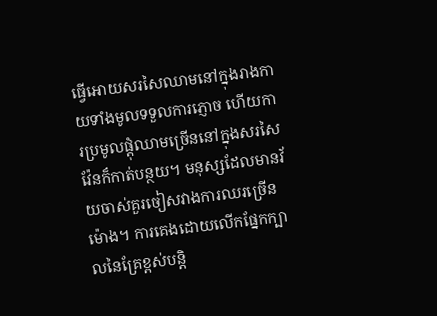ធ្វើអោយសរសៃឈាមនៅក្នុងរាងកាយទាំងមូលទទួលការភ្ញោច ហើយការប្រមូលផ្ដុំឈាមច្រើននៅក្នុងសរសៃវ៉ែនក៏កាត់បន្ថយ។ មនុស្សដែលមានវ័យចាស់គួរចៀសវាងការឈរច្រើនម៉ោង។ ការគេងដោយលើកផ្នែកក្បាលនៃគ្រែខ្ពស់បន្តិ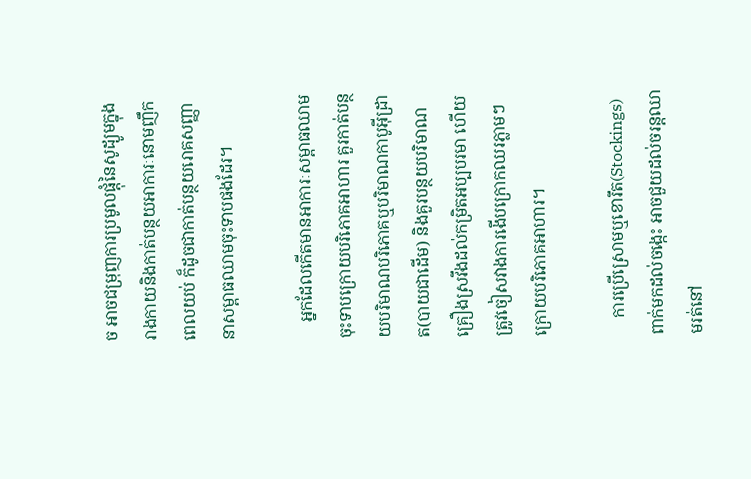ច អាចជម្រុញការប្រមូលផ្ដុំនៃសូដ្យូមក្នុងរាងកាយនិងកាត់បន្ថយអាការៈនោមញឹកពេលយប់ ក៏ដូចជាកាត់បន្ថយរោគសញ្ញានាសម្ពាធឈាមចុះទាបផងដែរ។

    អ្នកដែលកើតមានអាការៈសម្ពាធឈាមចុះទាបក្រោយបរិភោគអាហារ គួរកាត់បន្ថយបរិមាណបរិភោគឬបរិមាណកាបូអ៊ីដ្រាត(បាយជាដើម) និងគួរបន្ថយបរិមាណគ្រឿងស្រវឹងដល់កម្រិតអប្បបរមា ហើយត្រូវចៀសវាងការងើបក្រោកឈរភ្លាមៗក្រោយបរិភោគអាហារ។

    ការប្រើស្រោមឬខោរឹត(Stockings)ពាក់មកដល់ចង្កេះ អាចជួយដល់ចរន្តឈាមរត់នៅ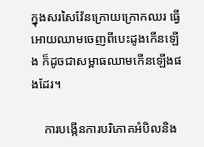ក្នុងសរសៃវ៉ែនក្រោយក្រោកឈរ ធ្វើអោយឈាមចេញពីបេះដូងកើនឡើង ក៏ដូចជាសម្ពាធឈាមកើនឡើងផងដែរ។

    ការបង្កើនការបរិភោគអំបិលនិង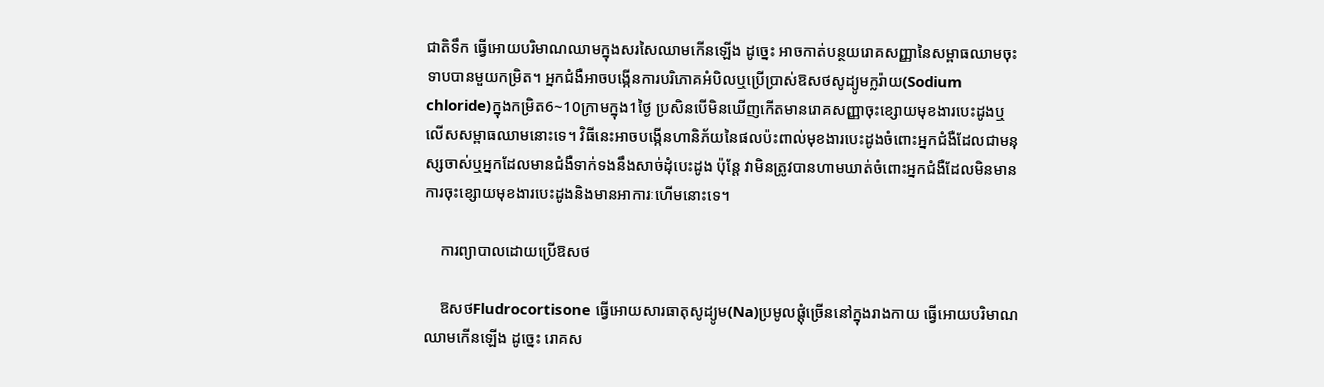ជាតិទឹក ធ្វើអោយបរិមាណឈាមក្នុងសរសៃឈាមកើនឡើង ដូច្នេះ អាចកាត់បន្ថយរោគសញ្ញានៃសម្ពាធឈាមចុះទាបបានមួយកម្រិត។ អ្នកជំងឺអាចបង្កើនការបរិភោគអំបិលឬប្រើប្រាស់ឱសថសូដ្យូមក្លរ៉ាយ(Sodium chloride)ក្នុងកម្រិត6~10ក្រាមក្នុង1ថ្ងៃ ប្រសិនបើមិនឃើញកើតមានរោគសញ្ញាចុះខ្សោយមុខងារបេះដូងឬលើសសម្ពាធឈាមនោះទេ។ វិធីនេះអាចបង្កើនហានិភ័យនៃផលប៉ះពាល់មុខងារបេះដូងចំពោះអ្នកជំងឺដែលជាមនុស្សចាស់ឬអ្នកដែលមានជំងឺទាក់ទងនឹងសាច់ដុំបេះដូង ប៉ុន្តែ វាមិនត្រូវបានហាមឃាត់ចំពោះអ្នកជំងឺដែលមិនមានការចុះខ្សោយមុខងារបេះដូងនិងមានអាការៈហើមនោះទេ។

    ការព្យាបាលដោយប្រើឱសថ

    ឱសថFludrocortisone ធ្វើអោយសារធាតុសូដ្យូម(Na)ប្រមូលផ្ដុំច្រើននៅក្នុងរាងកាយ ធ្វើអោយបរិមាណឈាមកើនឡើង ដូច្នេះ រោគស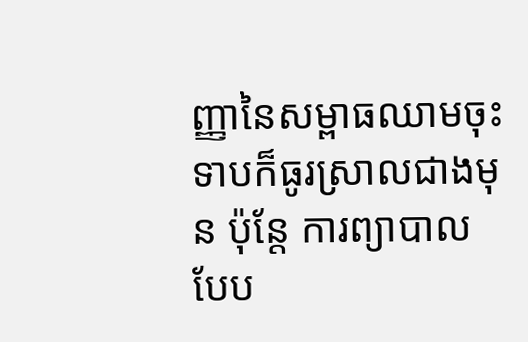ញ្ញានៃសម្ពាធឈាមចុះទាបក៏ធូរស្រាលជាងមុន ប៉ុន្តែ ការព្យាបាលបែប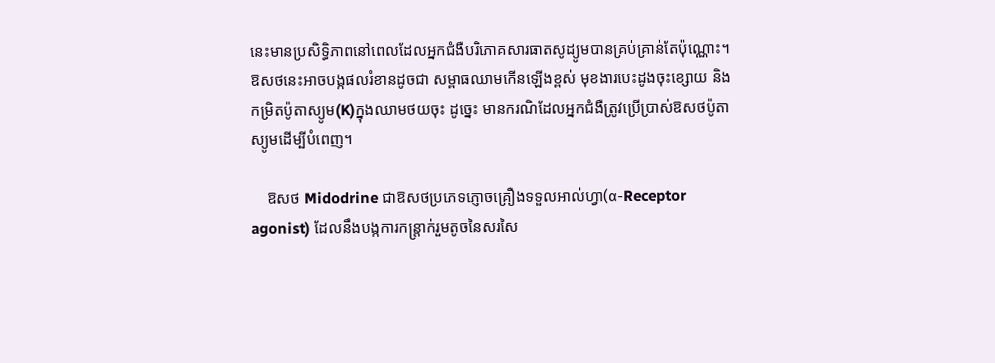នេះមានប្រសិទ្ធិភាពនៅពេលដែលអ្នកជំងឺបរិភោគសារធាតសូដ្យូមបានគ្រប់គ្រាន់តែប៉ុណ្ណោះ។ ឱសថនេះអាចបង្កផលរំខានដូចជា សម្ពាធឈាមកើនឡើងខ្ពស់ មុខងារបេះដូងចុះខ្សោយ និង កម្រិតប៉ូតាស្យូម(K)ក្នុងឈាមថយចុះ ដូច្នេះ មានករណិដែលអ្នកជំងឺត្រូវប្រើប្រាស់ឱសថប៉ូតាស្យូមដើម្បីបំពេញ។

    ឱសថ Midodrine ជាឱសថប្រភេទភ្ញោចគ្រឿងទទួលអាល់ហ្វា(α-Receptor agonist) ដែលនឹងបង្កការកន្ត្រាក់រួមតូចនៃសរសៃ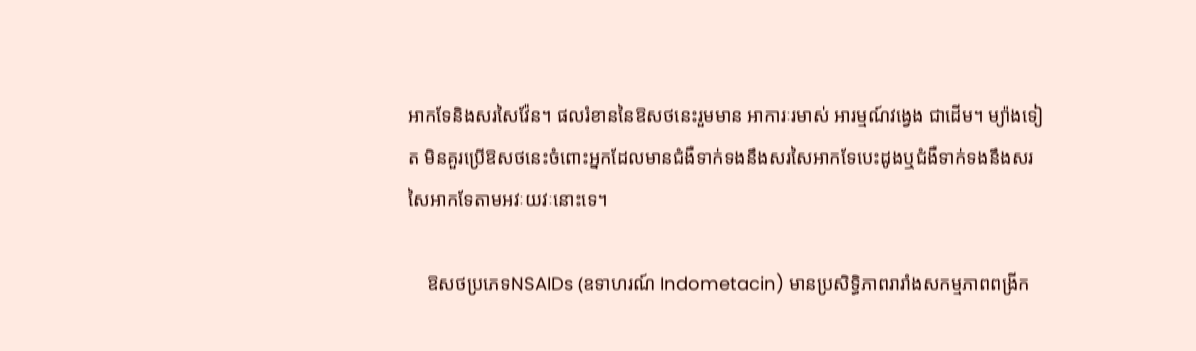អាកទែនិងសរសៃវ៉ែន។ ផលរំខាននៃឱសថនេះរួមមាន អាការៈរមាស់ អារម្មណ៍វង្វេង ជាដើម។ ម្យ៉ាងទៀត មិនគួរប្រើឱសថនេះចំពោះអ្នកដែលមានជំងឺទាក់ទងនឹងសរសៃអាកទែបេះដូងឬជំងឺទាក់ទងនឹងសរសៃអាកទែតាមអវៈយវៈនោះទេ។

    ឱសថប្រភេទNSAIDs (ឧទាហរណ៍ Indometacin) មានប្រសិទ្ធិភាពរារាំងសកម្មភាពពង្រីក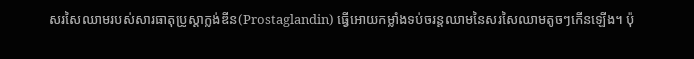សរសៃឈាមរបស់សារធាតុប្រូស្តាក្លង់ឌីន(Prostaglandin) ធ្វើអោយកម្លាំងទប់ចរន្តឈាមនៃសរសៃឈាមតូចៗកើនឡើង។ ប៉ុ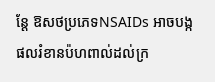ន្តែ ឱសថប្រភេទNSAIDs អាចបង្កផលរំខានប៉ហពាល់ដល់ក្រ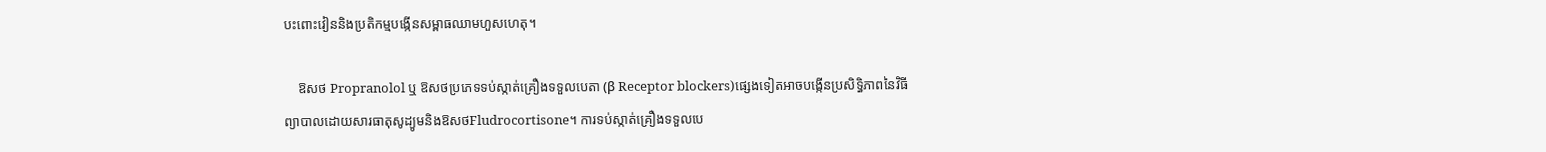បះពោះវៀននិងប្រតិកម្មបង្កើនសម្ពាធឈាមហួសហេតុ។

    ឱសថ Propranolol ឬ ឱសថប្រភេទទប់ស្កាត់គ្រឿងទទួលបេតា (β Receptor blockers)ផ្សេងទៀតអាចបង្កើនប្រសិទ្ធិភាពនៃវិធីព្យាបាលដោយសារធាតុសូដ្យូមនិងឱសថFludrocortisone។ ការទប់ស្កាត់គ្រឿងទទួលបេ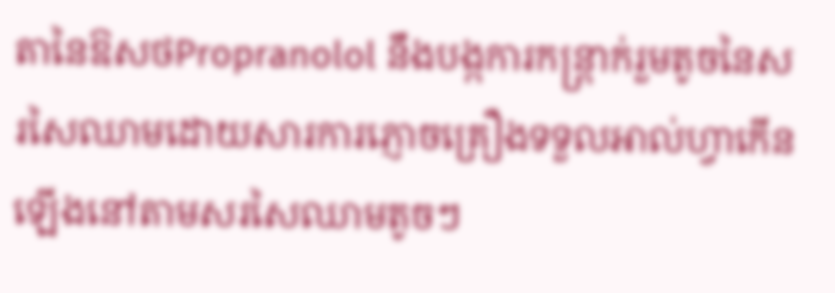តានៃឱសថPropranolol នឹងបង្កការកន្ត្រាក់រួមតូចនៃសរសៃឈាមដោយសារការភ្ញោចគ្រឿងទទួលអាល់ហ្វាកើនឡើងនៅតាមសរសៃឈាមតូចៗ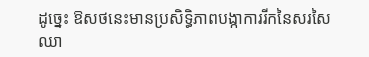ដូច្នេះ ឱសថនេះមានប្រសិទ្ធិភាពបង្កាការរីកនៃសរសៃឈា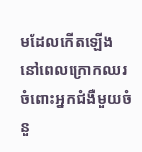មដែលកើតឡើងនៅពេលក្រោកឈរ ចំពោះអ្នកជំងឺមួយចំនួ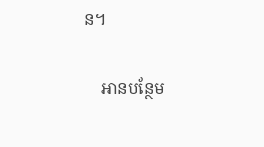ន។

    អានបន្ថែម